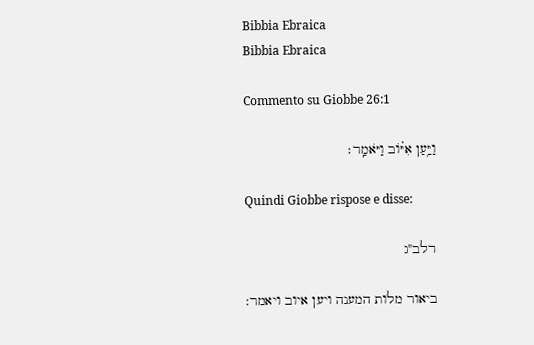Bibbia Ebraica
Bibbia Ebraica

Commento su Giobbe 26:1

וַיַּ֥עַן אִיּ֗וֹב וַיֹּאמַֽר׃

Quindi Giobbe rispose e disse:

רלב"ג

ביאור מלות המענה ויען איוב ויאמר: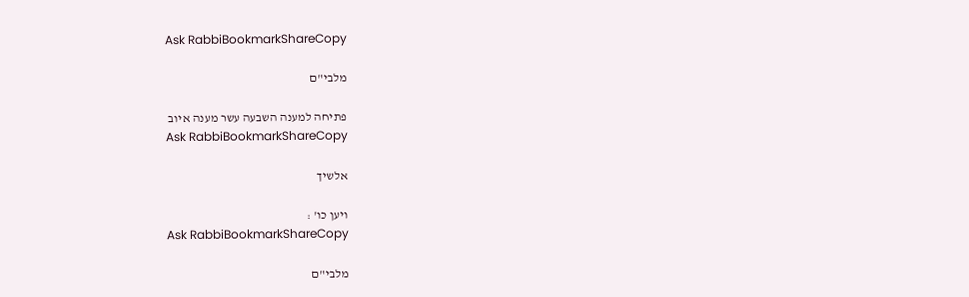Ask RabbiBookmarkShareCopy

מלבי"ם

פתיחה למענה השבעה עשר מענה איוב
Ask RabbiBookmarkShareCopy

אלשיך

ויען כו' :
Ask RabbiBookmarkShareCopy

מלבי"ם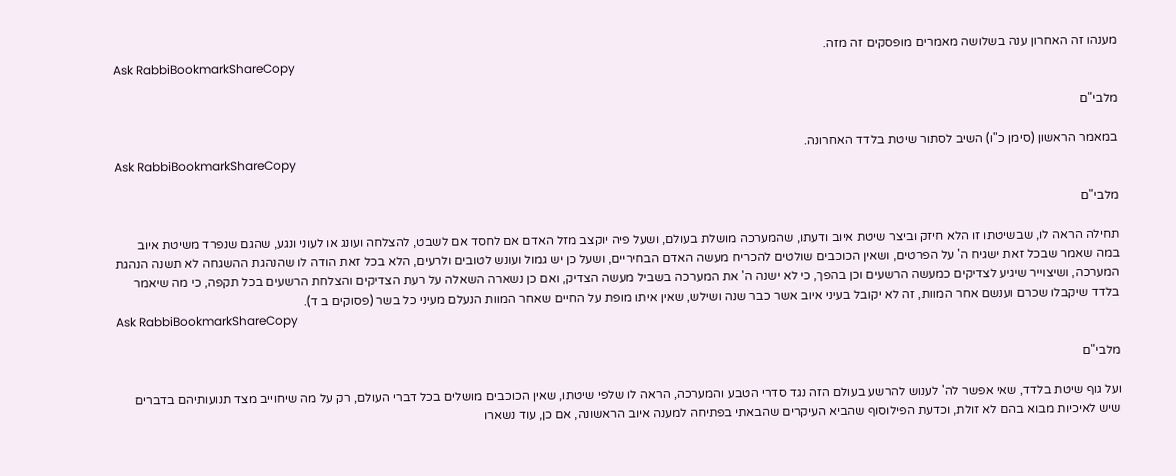מענהו זה האחרון ענה בשלושה מאמרים מופסקים זה מזה.
Ask RabbiBookmarkShareCopy

מלבי"ם

במאמר הראשון (סימן כ"ו) השיב לסתור שיטת בלדד האחרונה.
Ask RabbiBookmarkShareCopy

מלבי"ם

תחילה הראה לו, שבשיטתו זו הלא חיזק וביצר שיטת איוב ודעתו, שהמערכה מושלת בעולם, ושעל פיה יוקצב מזל האדם אם לחסד אם לשבט, להצלחה ועונג או לעוני ונגע, שהגם שנפרד משיטת איוב במה שאמר שבכל זאת ישגיח ה' על הפרטים, ושאין הכוכבים שולטים להכריח מעשה האדם הבחיריים, ושעל כן יש גמול ועונש לטובים ולרעים, הלא בכל זאת הודה לו שהנהגת ההשגחה לא תשנה הנהגת המערכה, ושיצוייר שיגיע לצדיקים כמעשה הרשעים וכן בהפך, כי לא ישנה ה' את המערכה בשביל מעשה הצדיק, ואם כן נשארה השאלה על רעת הצדיקים והצלחת הרשעים בכל תקפה, כי מה שיאמר בלדד שיקבלו שכרם וענשם אחר המוות, זה לא יקובל בעיני איוב אשר כבר שנה ושילש, שאין איתו מופת על החיים שאחר המוות הנעלם מעיני כל בשר (פסוקים ב ד).
Ask RabbiBookmarkShareCopy

מלבי"ם

ועל גוף שיטת בלדד, שאי אפשר לה' לענוש להרשע בעולם הזה נגד סדרי הטבע והמערכה, הראה לו שלפי שיטתו, שאין הכוכבים מושלים בכל דברי העולם, רק על מה שיחוייב מצד תנועותיהם בדברים שיש לאיכיות מבוא בהם לא זולת, וכדעת הפילוסוף שהביא העיקרים שהבאתי בפתיחה למענה איוב הראשונה, אם כן, עוד נשארו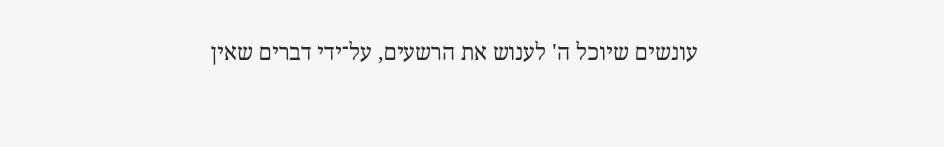עונשים שיוכל ה' לענוש את הרשעים, על־ידי דברים שאין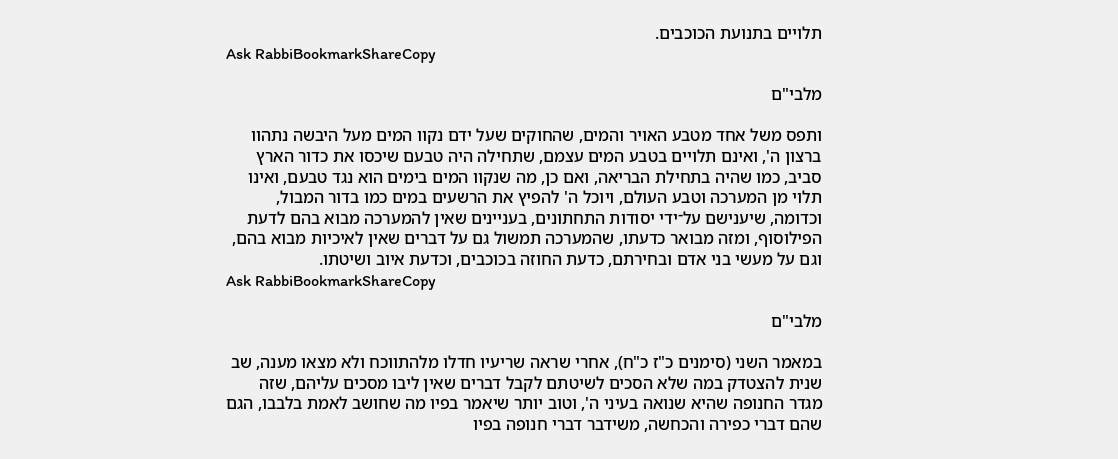תלויים בתנועת הכוכבים.
Ask RabbiBookmarkShareCopy

מלבי"ם

ותפס משל אחד מטבע האויר והמים, שהחוקים שעל ידם נקוו המים מעל היבשה נתהוו ברצון ה', ואינם תלויים בטבע המים עצמם, שתחילה היה טבעם שיכסו את כדור הארץ סביב, כמו שהיה בתחילת הבריאה, ואם כן, מה שנקוו המים בימים הוא נגד טבעם, ואינו תלוי מן המערכה וטבע העולם, ויוכל ה' להפיץ את הרשעים במים כמו בדור המבול, וכדומה, שיענישם על־ידי יסודות התחתונים, בעניינים שאין להמערכה מבוא בהם לדעת הפילוסוף, ומזה מבואר כדעתו, שהמערכה תמשול גם על דברים שאין לאיכיות מבוא בהם, וגם על מעשי בני אדם ובחירתם, כדעת החוזה בכוכבים, וכדעת איוב ושיטתו.
Ask RabbiBookmarkShareCopy

מלבי"ם

במאמר השני (סימנים כ"ז כ"ח), אחרי שראה שריעיו חדלו מלהתווכח ולא מצאו מענה, שב שנית להצטדק במה שלא הסכים לשיטתם לקבל דברים שאין ליבו מסכים עליהם, שזה מגדר החנופה שהיא שנואה בעיני ה', וטוב יותר שיאמר בפיו מה שחושב לאמת בלבבו, הגם שהם דברי כפירה והכחשה, משידבר דברי חנופה בפיו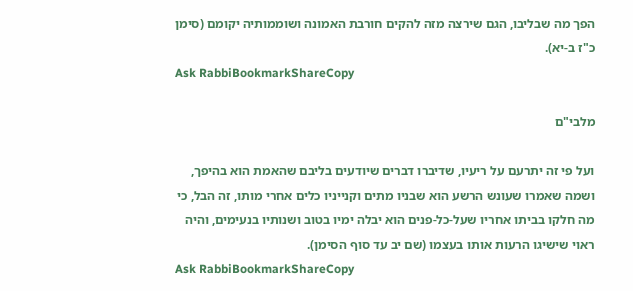הפך מה שבליבו, הגם שירצה מזה להקים חורבת האמונה ושוממותיה יקומם (סימן כ"ז ב-יא).
Ask RabbiBookmarkShareCopy

מלבי"ם

ועל פי זה יתרעם על ריעיו, שדיברו דברים שיודעים בליבם שהאמת הוא בהיפך, ושמה שאמרו שעונש הרשע הוא שבניו מתים וקנייניו כלים אחרי מותו, זה הבל, כי מה חלקו בביתו אחריו שעל-כל-פנים הוא יבלה ימיו בטוב ושנותיו בנעימים, והיה ראוי שישיגו הרעות אותו בעצמו (שם יב עד סוף הסימן).
Ask RabbiBookmarkShareCopy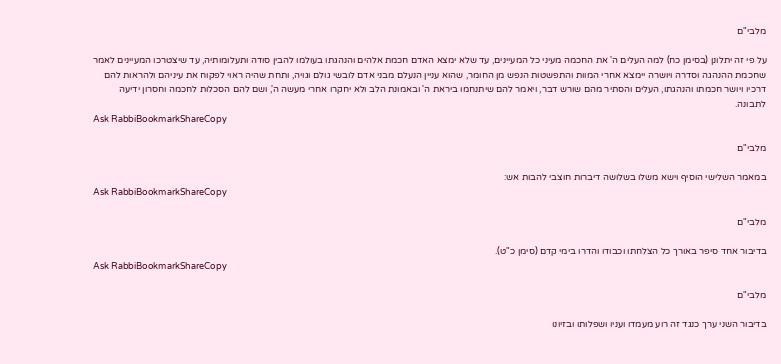מלבי"ם

על פי זה יתלונן (בסימן כח) למה העלים ה' את החכמה מעיני כל המעיינים, עד שלא ימצא האדם חכמת אלהים והנהגתו בעולמו להבין סודה ותעלומותיה, עד שיצטרכו המעיינים לאמר שחכמת ההנהגה וסדרה ויושרה יימצא אחרי המוות והתפשטות הנפש מן החומר, שהוא עניין הנעלם מבני אדם לובשי גולם וגויה, ותחת שהיה ראוי לפקוח את עיניהם ולהראות להם דרכיו ויושר חכמתו והנהגתו, העלים והסתיר מהם שורש דבר, ויאמר להם שיתנחמו ביראת ה' ובאמונת הלב ולא יחקרו אחרי מעשה ה', ושם להם הסכלות לחכמה וחסרון ידיעה לתבונה.
Ask RabbiBookmarkShareCopy

מלבי"ם

במאמר השלישי הוסיף וישא משלו בשלושה דיברות חוצבי להבות אש:
Ask RabbiBookmarkShareCopy

מלבי"ם

בדיבור אחד סיפר באורך כל הצלחתו וכבודו והדרו בימי קדם (סימן כ"ט).
Ask RabbiBookmarkShareCopy

מלבי"ם

בדיבור השני ערך כנגד זה רוע מעמדו ועניו ושפלותו ובזיונו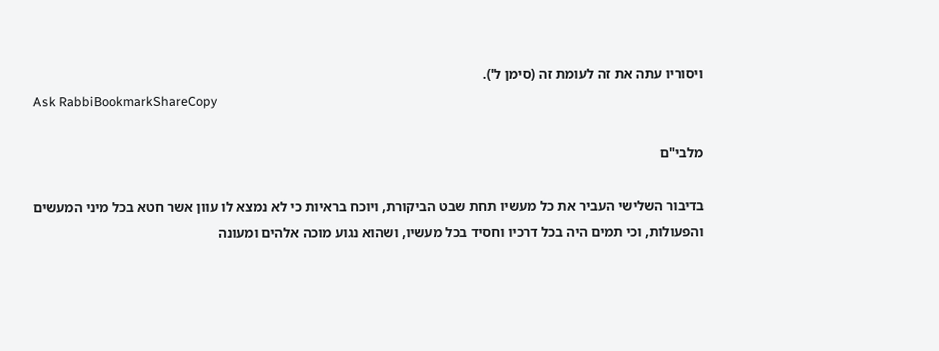ויסוריו עתה את זה לעומת זה (סימן ל').
Ask RabbiBookmarkShareCopy

מלבי"ם

בדיבור השלישי העביר את כל מעשיו תחת שבט הביקורת, ויוכח בראיות כי לא נמצא לו עוון אשר חטא בכל מיני המעשים והפעולות, וכי תמים היה בכל דרכיו וחסיד בכל מעשיו, ושהוא נגוע מוכה אלהים ומעונה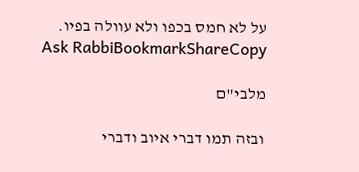על לא חמס בכפו ולא עוולה בפיו.
Ask RabbiBookmarkShareCopy

מלבי"ם

ובזה תמו דברי איוב ודברי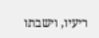ריעיו, וישבתו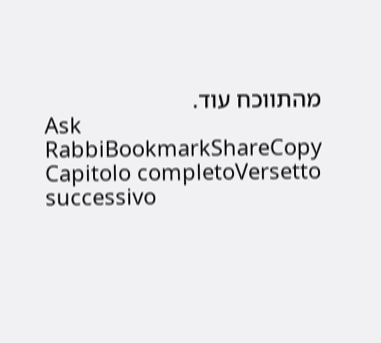מהתווכח עוד.
Ask RabbiBookmarkShareCopy
Capitolo completoVersetto successivo